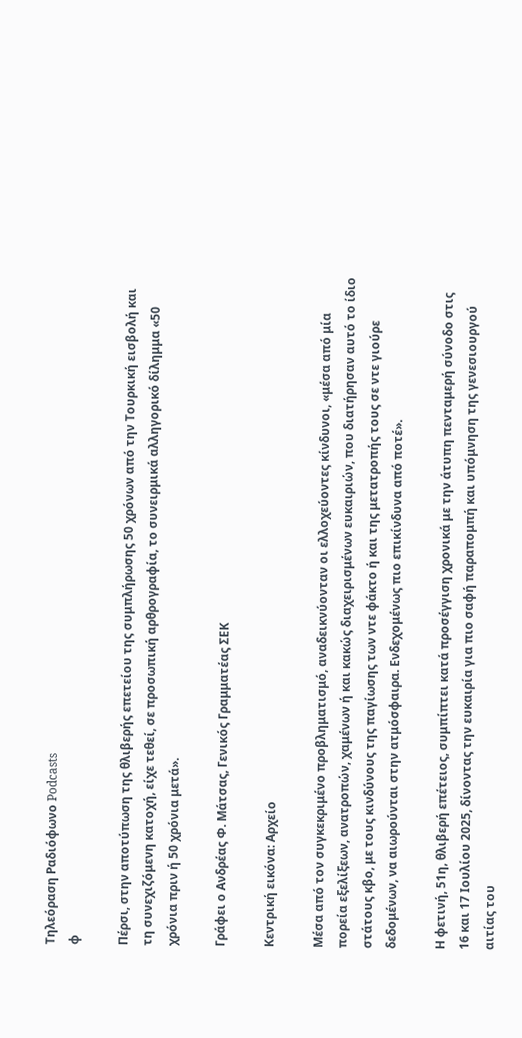Τηλεόραση Ραδιόφωνο Podcasts
φ

Πέρσι, στην αποτύπωση της θλιβερής επετείου της συμπλήρωσης 50 χρόνων από την Τουρκική εισβολή και τη συνεχιζόμενη κατοχή, είχε τεθεί, σε προσωπική αρθρογραφία, το συνειρμικά αλληγορικό δίλημμα «50 χρόνια πριν ή 50 χρόνια μετά».

Γράφει ο Ανδρέας Φ. Μάτσας, Γενικός Γραμματέας ΣΕΚ

Κεντρική εικόνα: Αρχείο

Μέσα από τον συγκεκριμένο προβληματισμό, αναδεικνύονταν οι ελλοχεύοντες κίνδυνοι, «μέσα από μία πορεία εξελίξεων, ανατροπών, χαμένων ή και κακώς διαχειρισμένων ευκαιριών, που διατήρησαν αυτό το ίδιο στάτους κβο, με τους κινδύνους της παγίωσης των ντε φάκτο ή και της μετατροπής τους σε ντε γιούρε δεδομένων, να αιωρούνται στην ατμόσφαιρα. Ενδεχομένως πιο επικίνδυνα από ποτέ».

Η φετινή, 51η, θλιβερή επέτειος, συμπίπτει κατά προσέγγιση χρονικά με την άτυπη πενταμερή σύνοδο στις 16 και 17 Ιουλίου 2025, δίνοντας την ευκαιρία για πιο σαφή παραπομπή και υπόμνηση της γενεσιουργού αιτίας του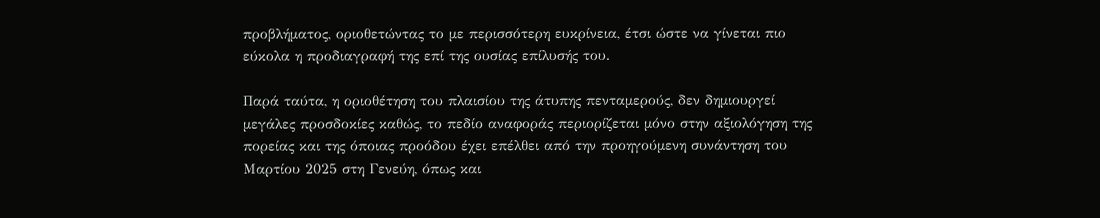προβλήματος, οριοθετώντας το με περισσότερη ευκρίνεια, έτσι ώστε να γίνεται πιο εύκολα η προδιαγραφή της επί της ουσίας επίλυσής του.

Παρά ταύτα, η οριοθέτηση του πλαισίου της άτυπης πενταμερούς, δεν δημιουργεί μεγάλες προσδοκίες καθώς, το πεδίο αναφοράς περιορίζεται μόνο στην αξιολόγηση της πορείας και της όποιας προόδου έχει επέλθει από την προηγούμενη συνάντηση του Μαρτίου 2025 στη Γενεύη, όπως και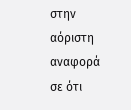στην αόριστη αναφορά σε ότι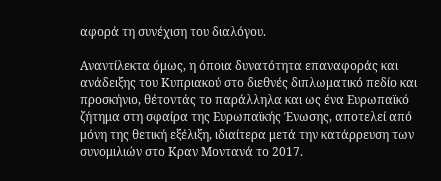αφορά τη συνέχιση του διαλόγου.

Αναντίλεκτα όμως, η όποια δυνατότητα επαναφοράς και ανάδειξης του Κυπριακού στο διεθνές διπλωματικό πεδίο και προσκήνιο, θέτοντάς το παράλληλα και ως ένα Ευρωπαϊκό ζήτημα στη σφαίρα της Ευρωπαϊκής Ένωσης, αποτελεί από μόνη της θετική εξέλιξη, ιδιαίτερα μετά την κατάρρευση των συνομιλιών στο Κραν Μοντανά το 2017.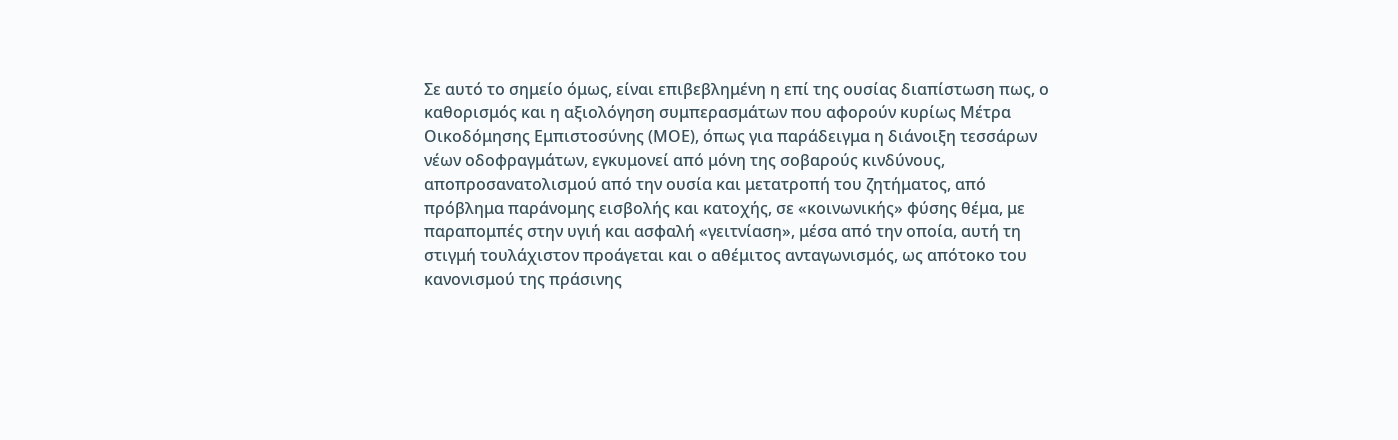Σε αυτό το σημείο όμως, είναι επιβεβλημένη η επί της ουσίας διαπίστωση πως, ο καθορισμός και η αξιολόγηση συμπερασμάτων που αφορούν κυρίως Μέτρα Οικοδόμησης Εμπιστοσύνης (ΜΟΕ), όπως για παράδειγμα η διάνοιξη τεσσάρων νέων οδοφραγμάτων, εγκυμονεί από μόνη της σοβαρούς κινδύνους, αποπροσανατολισμού από την ουσία και μετατροπή του ζητήματος, από πρόβλημα παράνομης εισβολής και κατοχής, σε «κοινωνικής» φύσης θέμα, με παραπομπές στην υγιή και ασφαλή «γειτνίαση», μέσα από την οποία, αυτή τη στιγμή τουλάχιστον προάγεται και ο αθέμιτος ανταγωνισμός, ως απότοκο του κανονισμού της πράσινης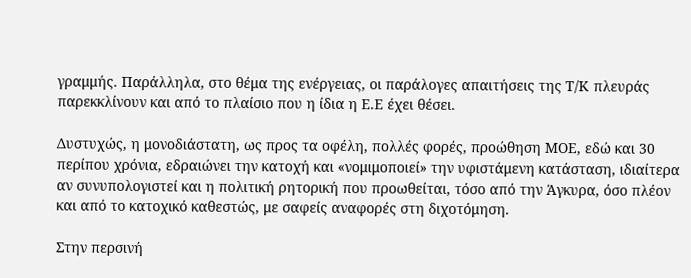γραμμής. Παράλληλα, στο θέμα της ενέργειας, οι παράλογες απαιτήσεις της Τ/Κ πλευράς  παρεκκλίνουν και από το πλαίσιο που η ίδια η Ε.Ε έχει θέσει.

Δυστυχώς, η μονοδιάστατη, ως προς τα οφέλη, πολλές φορές, προώθηση ΜΟΕ, εδώ και 30 περίπου χρόνια, εδραιώνει την κατοχή και «νομιμοποιεί» την υφιστάμενη κατάσταση, ιδιαίτερα αν συνυπολογιστεί και η πολιτική ρητορική που προωθείται, τόσο από την Άγκυρα, όσο πλέον και από το κατοχικό καθεστώς, με σαφείς αναφορές στη διχοτόμηση.

Στην περσινή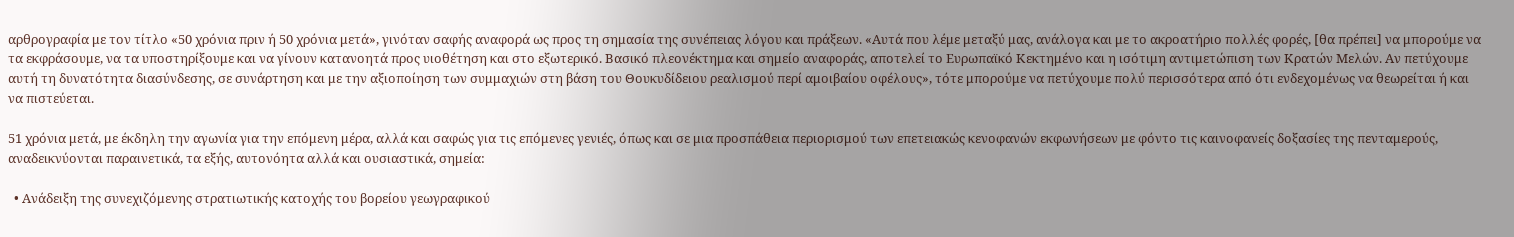αρθρογραφία με τον τίτλο «50 χρόνια πριν ή 50 χρόνια μετά», γινόταν σαφής αναφορά ως προς τη σημασία της συνέπειας λόγου και πράξεων. «Αυτά που λέμε μεταξύ μας, ανάλογα και με το ακροατήριο πολλές φορές, [θα πρέπει] να μπορούμε να τα εκφράσουμε, να τα υποστηρίξουμε και να γίνουν κατανοητά προς υιοθέτηση και στο εξωτερικό. Βασικό πλεονέκτημα και σημείο αναφοράς, αποτελεί το Ευρωπαϊκό Κεκτημένο και η ισότιμη αντιμετώπιση των Κρατών Μελών. Αν πετύχουμε αυτή τη δυνατότητα διασύνδεσης, σε συνάρτηση και με την αξιοποίηση των συμμαχιών στη βάση του Θουκυδίδειου ρεαλισμού περί αμοιβαίου οφέλους», τότε μπορούμε να πετύχουμε πολύ περισσότερα από ότι ενδεχομένως να θεωρείται ή και να πιστεύεται.

51 χρόνια μετά, με έκδηλη την αγωνία για την επόμενη μέρα, αλλά και σαφώς για τις επόμενες γενιές, όπως και σε μια προσπάθεια περιορισμού των επετειακώς κενοφανών εκφωνήσεων με φόντο τις καινοφανείς δοξασίες της πενταμερούς, αναδεικνύονται παραινετικά, τα εξής, αυτονόητα αλλά και ουσιαστικά, σημεία:

  • Ανάδειξη της συνεχιζόμενης στρατιωτικής κατοχής του βορείου γεωγραφικού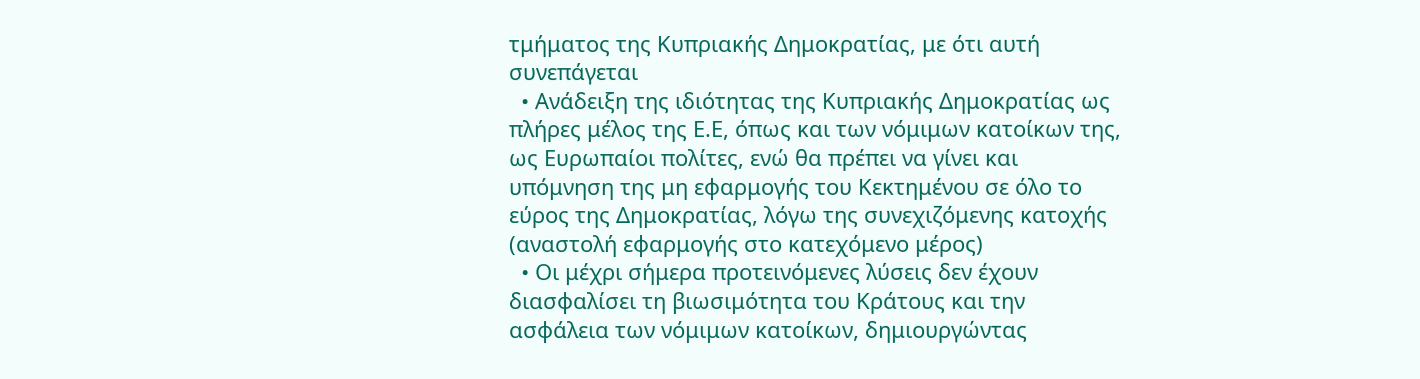τμήματος της Κυπριακής Δημοκρατίας, με ότι αυτή συνεπάγεται
  • Ανάδειξη της ιδιότητας της Κυπριακής Δημοκρατίας ως πλήρες μέλος της Ε.Ε, όπως και των νόμιμων κατοίκων της, ως Ευρωπαίοι πολίτες, ενώ θα πρέπει να γίνει και υπόμνηση της μη εφαρμογής του Κεκτημένου σε όλο το εύρος της Δημοκρατίας, λόγω της συνεχιζόμενης κατοχής (αναστολή εφαρμογής στο κατεχόμενο μέρος)
  • Οι μέχρι σήμερα προτεινόμενες λύσεις δεν έχουν διασφαλίσει τη βιωσιμότητα του Κράτους και την ασφάλεια των νόμιμων κατοίκων, δημιουργώντας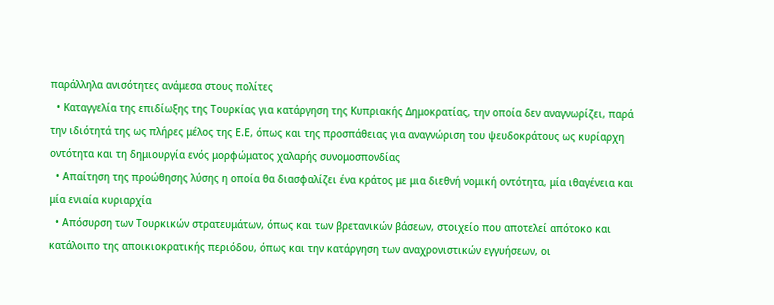παράλληλα ανισότητες ανάμεσα στους πολίτες
  • Καταγγελία της επιδίωξης της Τουρκίας για κατάργηση της Κυπριακής Δημοκρατίας, την οποία δεν αναγνωρίζει, παρά την ιδιότητά της ως πλήρες μέλος της Ε.Ε, όπως και της προσπάθειας για αναγνώριση του ψευδοκράτους ως κυρίαρχη οντότητα και τη δημιουργία ενός μορφώματος χαλαρής συνομοσπονδίας
  • Απαίτηση της προώθησης λύσης η οποία θα διασφαλίζει ένα κράτος με μια διεθνή νομική οντότητα, μία ιθαγένεια και μία ενιαία κυριαρχία
  • Απόσυρση των Τουρκικών στρατευμάτων, όπως και των βρετανικών βάσεων, στοιχείο που αποτελεί απότοκο και κατάλοιπο της αποικιοκρατικής περιόδου, όπως και την κατάργηση των αναχρονιστικών εγγυήσεων, οι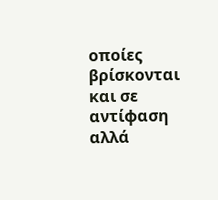οποίες βρίσκονται και σε αντίφαση αλλά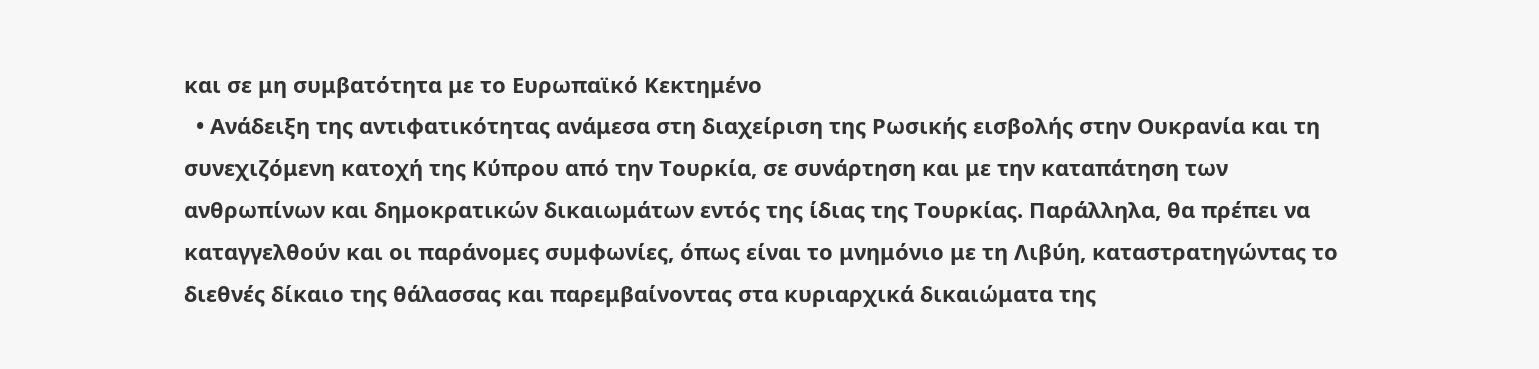και σε μη συμβατότητα με το Ευρωπαϊκό Κεκτημένο
  • Ανάδειξη της αντιφατικότητας ανάμεσα στη διαχείριση της Ρωσικής εισβολής στην Ουκρανία και τη συνεχιζόμενη κατοχή της Κύπρου από την Τουρκία, σε συνάρτηση και με την καταπάτηση των ανθρωπίνων και δημοκρατικών δικαιωμάτων εντός της ίδιας της Τουρκίας. Παράλληλα, θα πρέπει να καταγγελθούν και οι παράνομες συμφωνίες, όπως είναι το μνημόνιο με τη Λιβύη, καταστρατηγώντας το διεθνές δίκαιο της θάλασσας και παρεμβαίνοντας στα κυριαρχικά δικαιώματα της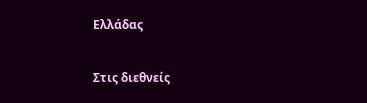Ελλάδας

Στις διεθνείς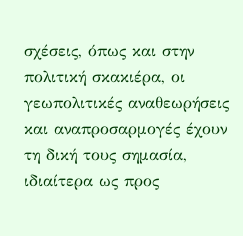σχέσεις, όπως και στην πολιτική σκακιέρα, οι γεωπολιτικές αναθεωρήσεις και αναπροσαρμογές έχουν τη δική τους σημασία, ιδιαίτερα ως προς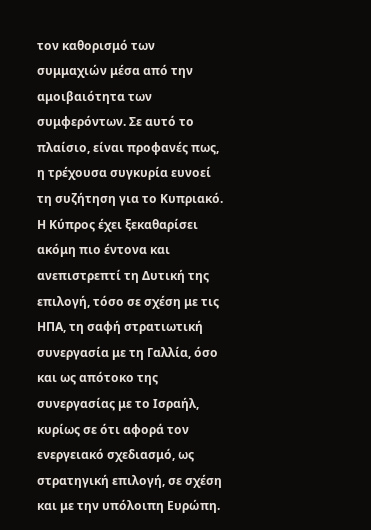τον καθορισμό των συμμαχιών μέσα από την αμοιβαιότητα των συμφερόντων. Σε αυτό το πλαίσιο, είναι προφανές πως, η τρέχουσα συγκυρία ευνοεί τη συζήτηση για το Κυπριακό. Η Κύπρος έχει ξεκαθαρίσει ακόμη πιο έντονα και ανεπιστρεπτί τη Δυτική της επιλογή, τόσο σε σχέση με τις ΗΠΑ, τη σαφή στρατιωτική συνεργασία με τη Γαλλία, όσο και ως απότοκο της συνεργασίας με το Ισραήλ, κυρίως σε ότι αφορά τον ενεργειακό σχεδιασμό, ως στρατηγική επιλογή, σε σχέση και με την υπόλοιπη Ευρώπη.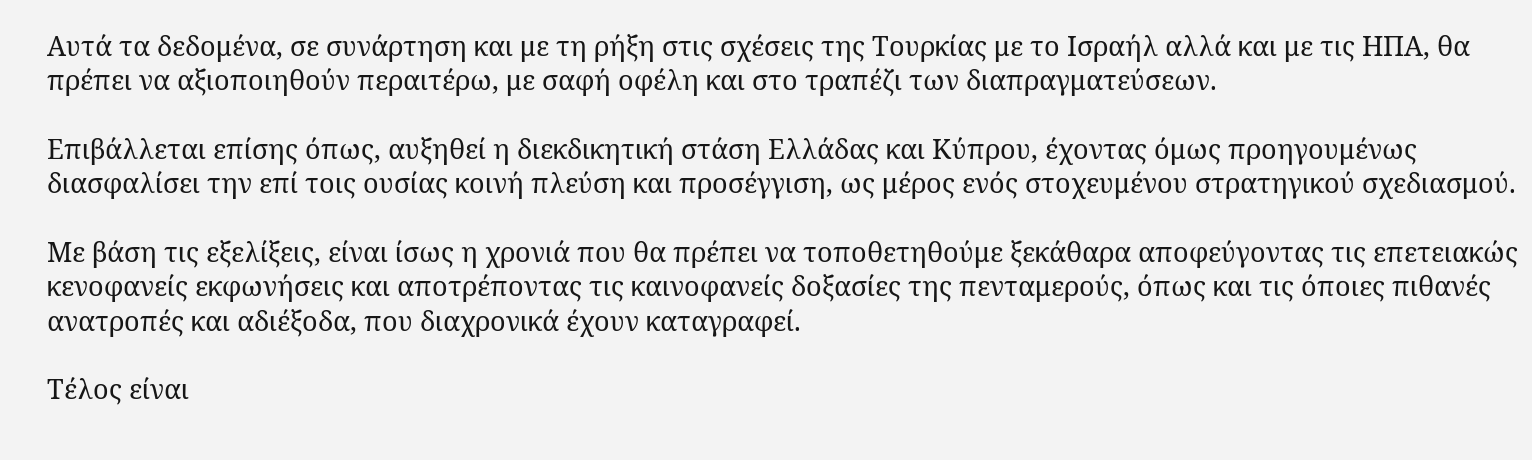Αυτά τα δεδομένα, σε συνάρτηση και με τη ρήξη στις σχέσεις της Τουρκίας με το Ισραήλ αλλά και με τις ΗΠΑ, θα πρέπει να αξιοποιηθούν περαιτέρω, με σαφή οφέλη και στο τραπέζι των διαπραγματεύσεων.

Επιβάλλεται επίσης όπως, αυξηθεί η διεκδικητική στάση Ελλάδας και Κύπρου, έχοντας όμως προηγουμένως διασφαλίσει την επί τοις ουσίας κοινή πλεύση και προσέγγιση, ως μέρος ενός στοχευμένου στρατηγικού σχεδιασμού.

Με βάση τις εξελίξεις, είναι ίσως η χρονιά που θα πρέπει να τοποθετηθούμε ξεκάθαρα αποφεύγοντας τις επετειακώς κενοφανείς εκφωνήσεις και αποτρέποντας τις καινοφανείς δοξασίες της πενταμερούς, όπως και τις όποιες πιθανές ανατροπές και αδιέξοδα, που διαχρονικά έχουν καταγραφεί.

Τέλος είναι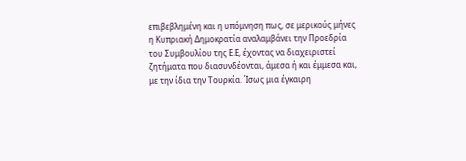επιβεβλημένη και η υπόμνηση πως, σε μερικούς μήνες η Κυπριακή Δημοκρατία αναλαμβάνει την Προεδρία του Συμβουλίου της Ε.Ε, έχοντας να διαχειριστεί ζητήματα που διασυνδέονται, άμεσα ή και έμμεσα και, με την ίδια την Τουρκία. Ίσως μια έγκαιρη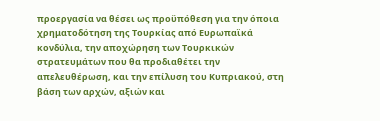προεργασία να θέσει ως προϋπόθεση για την όποια χρηματοδότηση της Τουρκίας από Ευρωπαϊκά κονδύλια, την αποχώρηση των Τουρκικών στρατευμάτων που θα προδιαθέτει την απελευθέρωση, και την επίλυση του Κυπριακού, στη βάση των αρχών, αξιών και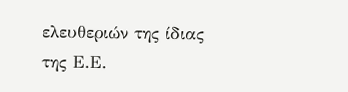ελευθεριών της ίδιας της Ε.Ε.